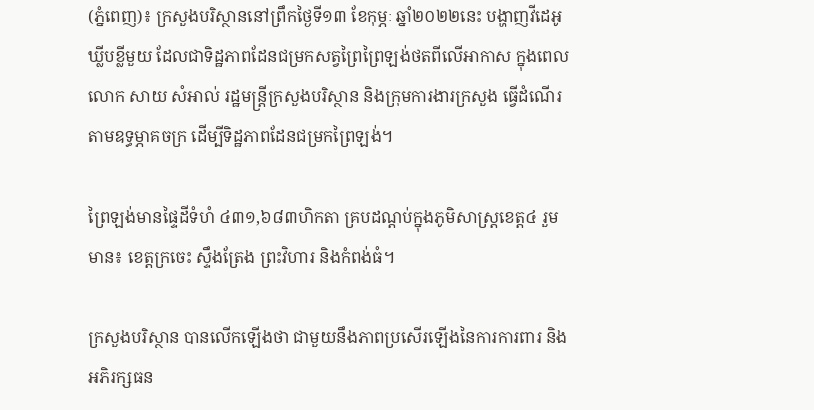(ភ្នំពេញ)៖ ក្រសួងបរិស្ថាននៅព្រឹកថ្ងៃទី១៣ ខែកុម្ភៈ ឆ្នាំ២០២២នេះ បង្ហាញវីដេអូឃ្លីបខ្លីមួយ ដែលជាទិដ្ឋភាពដែនជម្រកសត្វព្រៃព្រៃឡង់ថតពីលើអាកាស ក្នុងពេលលោក សាយ សំអាល់ រដ្ឋមន្ត្រីក្រសួងបរិស្ថាន និងក្រុមការងារក្រសួង ធ្វើដំណើរតាមឧទ្ធម្ភាគចក្រ ដើម្បីទិដ្ឋភាពដែនជម្រកព្រៃឡង់។

ព្រៃឡង់មានផ្ទៃដីទំហំ ៤៣១,៦៨៣ហិកតា គ្របដណ្តប់ក្នុងភូមិសាស្ត្រខេត្ត៤ រួមមាន៖ ខេត្តក្រចេះ ស្ទឹងត្រែង ព្រះវិហារ និងកំពង់ធំ។

ក្រសួងបរិស្ថាន បានលើកឡើងថា ជាមួយនឹងភាពប្រសើរឡើងនៃការការពារ និងអភិរក្សធន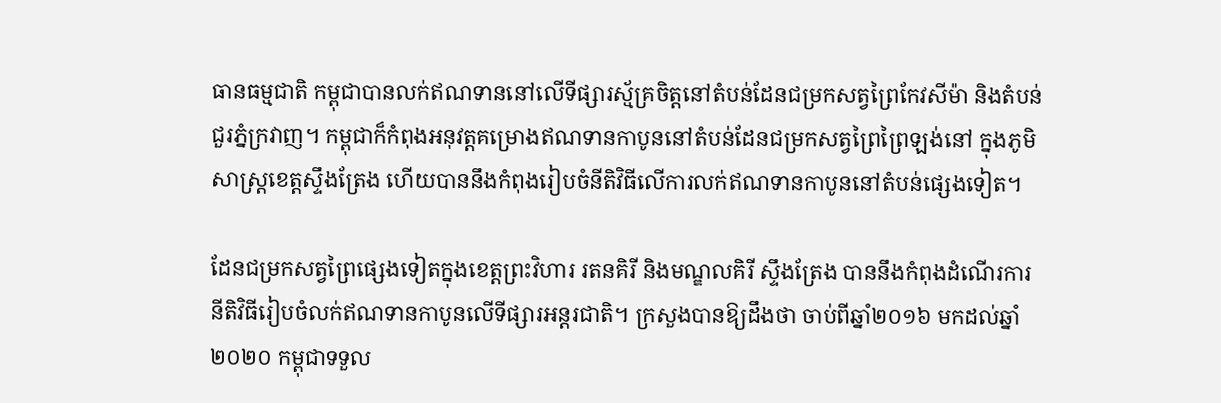ធានធម្មជាតិ កម្ពុជាបានលក់ឥណទាននៅលើទីផ្សារស្ម័គ្រចិត្តនៅតំបន់ដែនជម្រកសត្វព្រៃកែវសីម៉ា និងតំបន់ជួរភ្នំក្រវាញ។ កម្ពុជាក៏កំពុងអនុវត្តគម្រោងឥណទានកាបូននៅតំបន់ដែនជម្រកសត្វព្រៃព្រៃឡង់នៅ ក្នុងភូមិសាស្ត្រខេត្តស្ទឹងត្រែង ហើយបាននឹងកំពុងរៀបចំនីតិវិធីលើការលក់ឥណទានកាបូននៅតំបន់ផ្សេងទៀត។

ដែនជម្រកសត្វព្រៃផ្សេងទៀតក្នុងខេត្តព្រះវិហារ រតនគិរី និងមណ្ឌលគិរី ស្ទឹងត្រែង បាននឹងកំពុងដំណើរការនីតិវិធីរៀបចំលក់ឥណទានកាបូនលើទីផ្សារអន្តរជាតិ។ ក្រសួងបានឱ្យដឹងថា ចាប់ពីឆ្នាំ២០១៦ មកដល់ឆ្នាំ២០២០ កម្ពុជាទទួល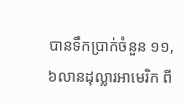បានទឹកប្រាក់ចំនួន ១១,៦លានដុល្លារអាមេរិក ពី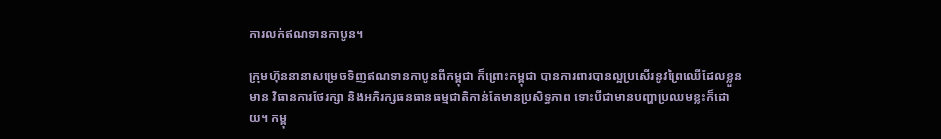ការលក់ឥណទានកាបូន។

ក្រុមហ៊ុននានាសម្រេចទិញឥណទានកាបូនពីកម្ពុជា ក៏ព្រោះកម្ពុជា បានការពារបានល្អប្រសើរនូវព្រៃឈើដែលខ្លួនមាន វិធានការថែរក្សា និងអភិរក្សធនធានធម្មជាតិកាន់តែមានប្រសិទ្ធភាព ទោះបីជាមានបញ្ហាប្រឈមខ្លះក៏ដោយ។ កម្ពុ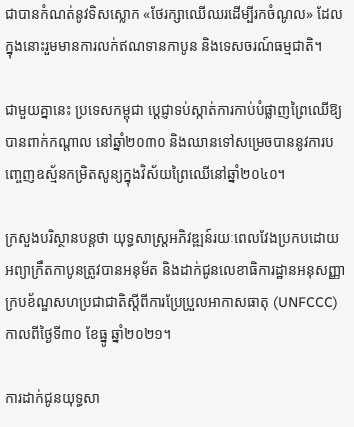ជាបានកំណត់នូវទិសស្លោក «ថែរក្សាឈើឈរដើម្បីរកចំណូល» ដែលក្នុងនោះរួមមានការលក់ឥណទានកាបូន និងទេសចរណ៍ធម្មជាតិ។

ជាមួយគ្នានេះ ប្រទេសកម្ពុជា ប្ដេជ្ញាទប់ស្កាត់ការកាប់បំផ្លាញព្រៃឈើឱ្យបានពាក់កណ្ដាល នៅឆ្នាំ២០៣០ និងឈានទៅសម្រេចបាននូវការបញ្ចេញឧស្ម័នកម្រិតសូន្យក្នុងវិស័យព្រៃឈើនៅឆ្នាំ២០៤០។

ក្រសួងបរិស្ថានបន្តថា យុទ្ធសាស្ត្រអភិវឌ្ឍន៍រយៈពេលវែងប្រកបដោយអព្យាក្រឹតកាបូនត្រូវបានអនុម័ត និងដាក់ជូនលេខាធិការដ្ឋានអនុសញ្ញាក្របខ័ណ្ឌសហប្រជាជាតិស្តីពីការប្រែប្រួលអាកាសធាតុ (UNFCCC) កាលពីថ្ងៃទី៣០ ខែធ្នូ ឆ្នាំ២០២១។

ការដាក់ជូនយុទ្ធសា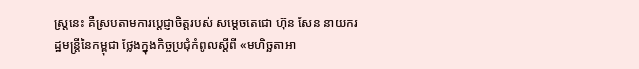ស្ត្រនេះ គឺស្របតាមការប្តេជ្ញាចិត្តរបស់ សម្ដេចតេជោ ហ៊ុន សែន នាយករដ្ឋមន្ត្រីនៃកម្ពុជា ថ្លែងក្នុងកិច្ចប្រជុំកំពូលស្ដីពី «មហិច្ឆតាអា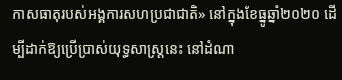កាសធាតុរបស់អង្គការសហប្រជាជាតិ» នៅក្នុងខែធ្នូឆ្នាំ២០២០ ដើម្បីដាក់ឱ្យប្រើប្រាស់យុទ្ធសាស្ត្រនេះ នៅដំណា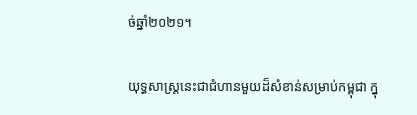ច់ឆ្នាំ២០២១។

យុទ្ធសាស្ត្រនេះជាជំហានមួយដ៏សំខាន់សម្រាប់កម្ពុជា ក្នុ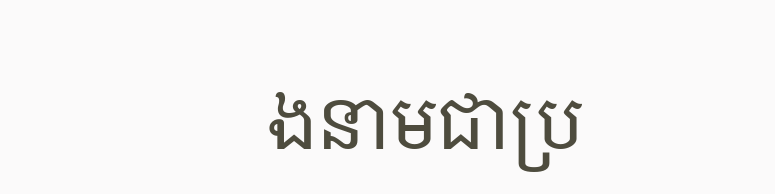ងនាមជាប្រ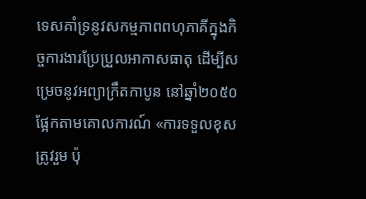ទេសគាំទ្រនូវសកម្មភាពពហុភាគីក្នុងកិច្ចការងារប្រែប្រួលអាកាសធាតុ ដើម្បីសម្រេចនូវអព្យាក្រឹតកាបូន នៅឆ្នាំ២០៥០ ផ្អែកតាមគោលការណ៍ «ការទទួលខុសត្រូវរួម ប៉ុ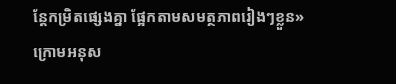ន្តែកម្រិតផ្សេងគ្នា ផ្អែកតាមសមត្ថភាពរៀងៗខ្លួន» ក្រោមអនុស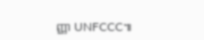ញ្ញា UNFCCC៕